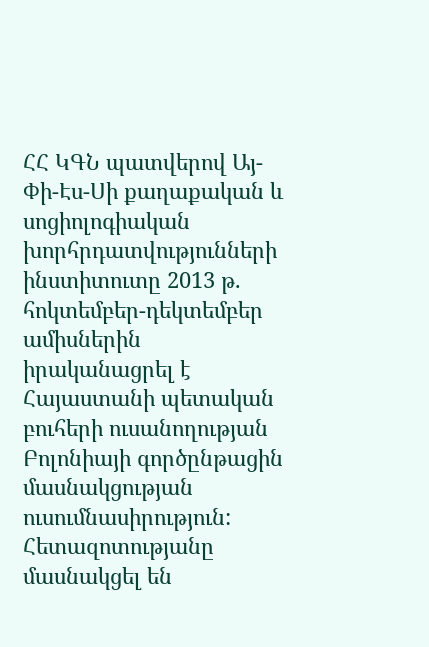ՀՀ ԿԳՆ պատվերով Այ-Փի-Էս-Սի քաղաքական և սոցիոլոգիական խորհրդատվությունների ինստիտուտը 2013 թ. հոկտեմբեր-դեկտեմբեր ամիսներին իրականացրել է Հայաստանի պետական բուհերի ուսանողության Բոլոնիայի գործընթացին մասնակցության ուսումնասիրություն: Հետազոտությանը մասնակցել են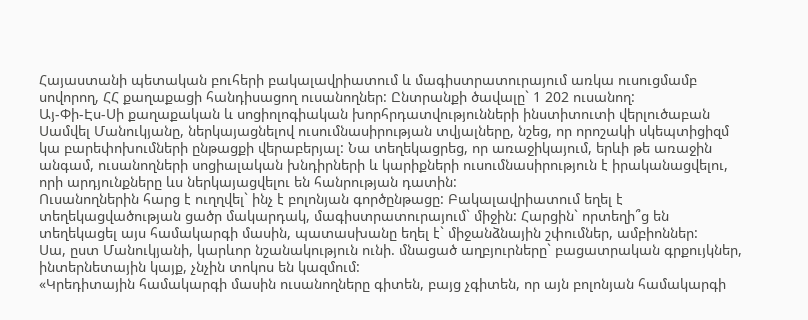Հայաստանի պետական բուհերի բակալավրիատում և մագիստրատուրայում առկա ուսուցմամբ սովորող, ՀՀ քաղաքացի հանդիսացող ուսանողներ: Ընտրանքի ծավալը` 1 202 ուսանող:
Այ-Փի-Էս-Սի քաղաքական և սոցիոլոգիական խորհրդատվությունների ինստիտուտի վերլուծաբան Սամվել Մանուկյանը, ներկայացնելով ուսումնասիրության տվյալները, նշեց, որ որոշակի սկեպտիցիզմ կա բարեփոխումների ընթացքի վերաբերյալ: Նա տեղեկացրեց, որ առաջիկայում, երևի թե առաջին անգամ, ուսանողների սոցիալական խնդիրների և կարիքների ուսումնասիրություն է իրականացվելու, որի արդյունքները ևս ներկայացվելու են հանրության դատին:
Ուսանողներին հարց է ուղղվել` ինչ է բոլոնյան գործընթացը: Բակալավրիատում եղել է տեղեկացվածության ցածր մակարդակ, մագիստրատուրայում` միջին: Հարցին` որտեղի՞ց են տեղեկացել այս համակարգի մասին, պատասխանը եղել է` միջանձնային շփումներ, ամբիոններ:
Սա, ըստ Մանուկյանի, կարևոր նշանակություն ունի. մնացած աղբյուրները` բացատրական գրքույկներ, ինտերնետային կայք, չնչին տոկոս են կազմում:
«Կրեդիտային համակարգի մասին ուսանողները գիտեն, բայց չգիտեն, որ այն բոլոնյան համակարգի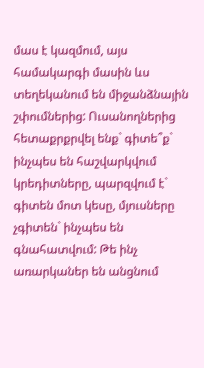մաս է կազմում, այս համակարգի մասին ևս տեղեկանում են միջանձնային շփումներից: Ուսանողներից հետաքրքրվել ենք` գիտե՞ք` ինչպես են հաշվարկվում կրեդիտները, պարզվում է` գիտեն մոտ կեսը, մյուսները չգիտեն` ինչպես են գնահատվում: Թե ինչ առարկաներ են անցնում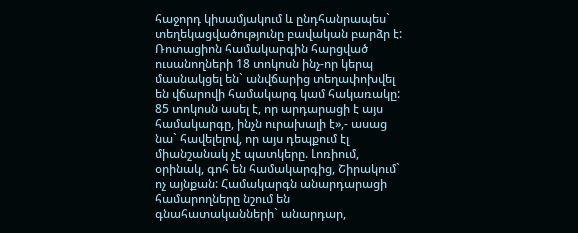հաջորդ կիսամյակում և ընդհանրապես` տեղեկացվածությունը բավական բարձր է:
Ռոտացիոն համակարգին հարցված ուսանողների 18 տոկոսն ինչ-որ կերպ մասնակցել են` անվճարից տեղափոխվել են վճարովի համակարգ կամ հակառակը: 85 տոկոսն ասել է, որ արդարացի է այս համակարգը, ինչն ուրախալի է»,- ասաց նա` հավելելով, որ այս դեպքում էլ միանշանակ չէ պատկերը. Լոռիում, օրինակ, գոհ են համակարգից, Շիրակում` ոչ այնքան: Համակարգն անարդարացի համարողները նշում են գնահատականների` անարդար,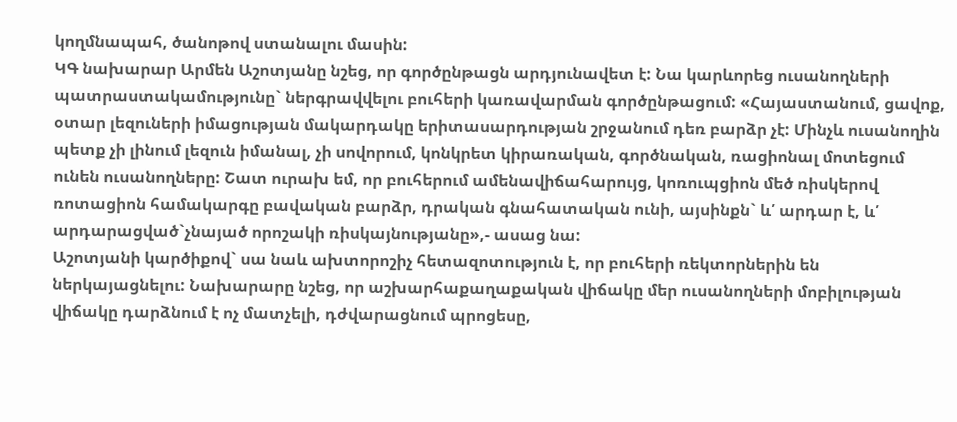կողմնապահ, ծանոթով ստանալու մասին:
ԿԳ նախարար Արմեն Աշոտյանը նշեց, որ գործընթացն արդյունավետ է: Նա կարևորեց ուսանողների պատրաստակամությունը` ներգրավվելու բուհերի կառավարման գործընթացում: «Հայաստանում, ցավոք, օտար լեզուների իմացության մակարդակը երիտասարդության շրջանում դեռ բարձր չէ: Մինչև ուսանողին պետք չի լինում լեզուն իմանալ, չի սովորում, կոնկրետ կիրառական, գործնական, ռացիոնալ մոտեցում ունեն ուսանողները: Շատ ուրախ եմ, որ բուհերում ամենավիճահարույց, կոռուպցիոն մեծ ռիսկերով ռոտացիոն համակարգը բավական բարձր, դրական գնահատական ունի, այսինքն` և՛ արդար է, և՛ արդարացված`չնայած որոշակի ռիսկայնությանը»,- ասաց նա:
Աշոտյանի կարծիքով` սա նաև ախտորոշիչ հետազոտություն է, որ բուհերի ռեկտորներին են ներկայացնելու: Նախարարը նշեց, որ աշխարհաքաղաքական վիճակը մեր ուսանողների մոբիլության վիճակը դարձնում է ոչ մատչելի, դժվարացնում պրոցեսը,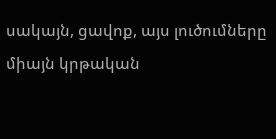սակայն, ցավոք, այս լուծումները միայն կրթական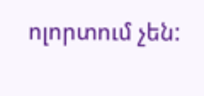ոլորտում չեն: